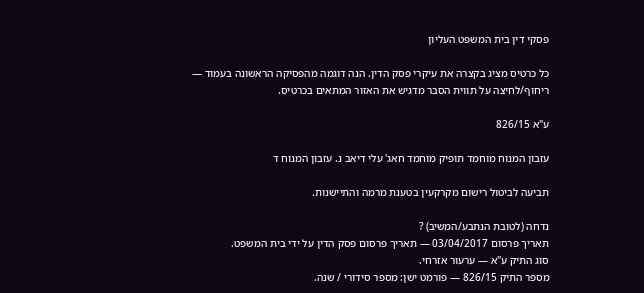פסקי דין בית המשפט העליון

כל כרטיס מציג בקצרה את עיקרי פסק הדין. הנה דוגמה מהפסיקה הראשונה בעמוד — ריחוף/לחיצה על תווית הסבר מדגיש את האזור המתאים בכרטיס.

ע"א 826/15

עזבון המנוח מוחמד תופיק מוחמד חאג' עלי דיאב נ. עזבון המנוח ד

תביעה לביטול רישום מקרקעין בטענת מרמה והתיישנות.

נדחה (לטובת הנתבע/המשיב) ?
תאריך פרסום 03/04/2017 — תאריך פרסום פסק הדין על ידי בית המשפט.
סוג התיק ע"א — ערעור אזרחי.
מספר התיק 826/15 — פורמט ישן: מספר סידורי / שנה.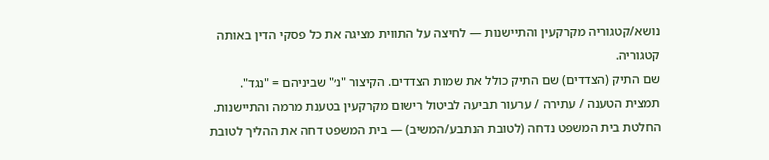נושא/קטגוריה מקרקעין והתיישנות — לחיצה על התווית מציגה את כל פסקי הדין באותה קטגוריה.
שם התיק (הצדדים) שם התיק כולל את שמות הצדדים. הקיצור "נ׳" שביניהם = "נגד".
תמצית הטענה / עתירה / ערעור תביעה לביטול רישום מקרקעין בטענת מרמה והתיישנות.
החלטת בית המשפט נדחה (לטובת הנתבע/המשיב) — בית המשפט דחה את ההליך לטובת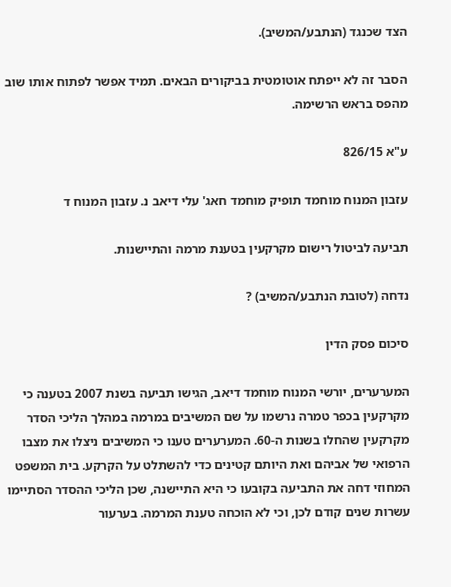הצד שכנגד (הנתבע/המשיב).

הסבר זה לא ייפתח אוטומטית בביקורים הבאים. תמיד אפשר לפתוח אותו שוב מהפס בראש הרשימה.

ע"א 826/15

עזבון המנוח מוחמד תופיק מוחמד חאג' עלי דיאב נ. עזבון המנוח ד

תביעה לביטול רישום מקרקעין בטענת מרמה והתיישנות.

נדחה (לטובת הנתבע/המשיב) ?

סיכום פסק הדין

המערערים, יורשי המנוח מוחמד דיאב, הגישו תביעה בשנת 2007 בטענה כי מקרקעין בכפר טמרה נרשמו על שם המשיבים במרמה במהלך הליכי הסדר מקרקעין שהחלו בשנות ה-60. המערערים טענו כי המשיבים ניצלו את מצבו הרפואי של אביהם ואת היותם קטינים כדי להשתלט על הקרקע. בית המשפט המחוזי דחה את התביעה בקובעו כי היא התיישנה, שכן הליכי ההסדר הסתיימו עשרות שנים קודם לכן, וכי לא הוכחה טענת המרמה. בערעור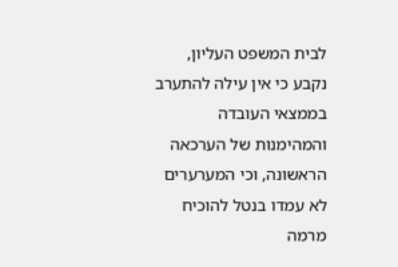לבית המשפט העליון, נקבע כי אין עילה להתערב בממצאי העובדה והמהימנות של הערכאה הראשונה, וכי המערערים לא עמדו בנטל להוכיח מרמה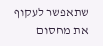שתאפשר לעקוף את מחסום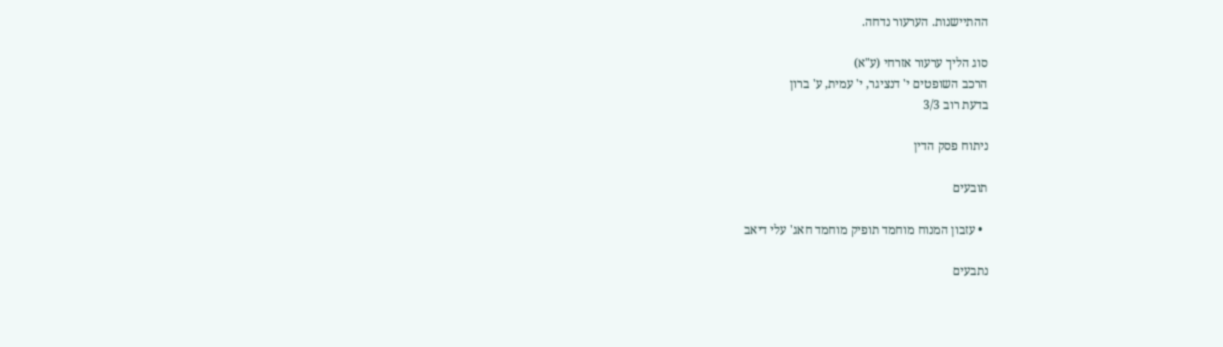ההתיישנות. הערעור נדחה.

סוג הליך ערעור אזרחי (ע"א)
הרכב השופטים י' דנציגר, י' עמית, ע' ברון
בדעת רוב 3/3

ניתוח פסק הדין

תובעים

  • עזבון המנוח מוחמד תופיק מוחמד חאג' עלי דיאב

נתבעים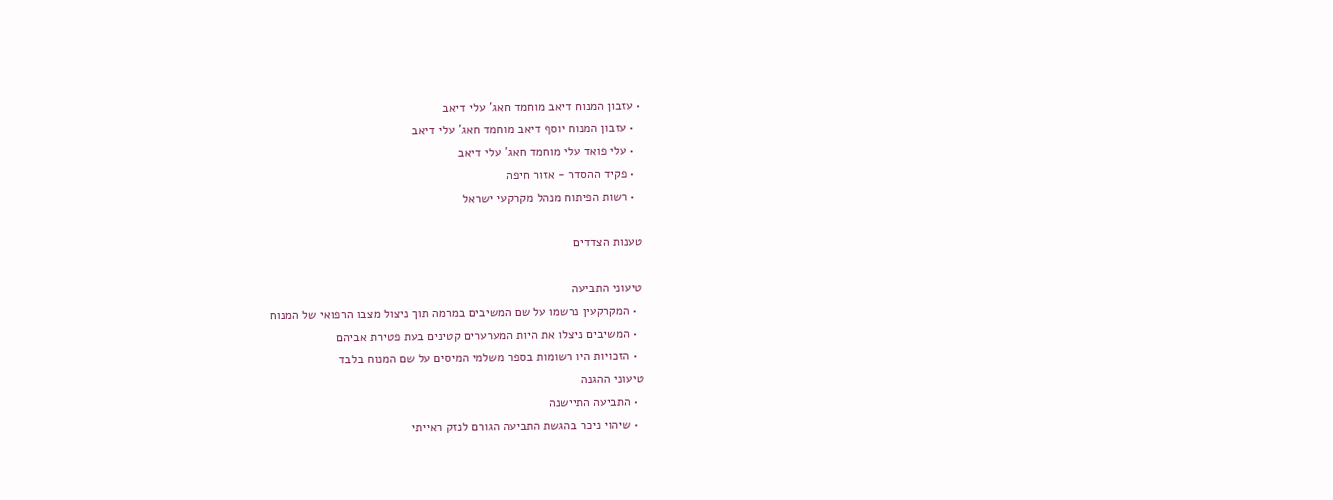• עזבון המנוח דיאב מוחמד חאג' עלי דיאב
  • עזבון המנוח יוסף דיאב מוחמד חאג' עלי דיאב
  • עלי פואד עלי מוחמד חאג' עלי דיאב
  • פקיד ההסדר - אזור חיפה
  • רשות הפיתוח מנהל מקרקעי ישראל

טענות הצדדים

טיעוני התביעה
  • המקרקעין נרשמו על שם המשיבים במרמה תוך ניצול מצבו הרפואי של המנוח
  • המשיבים ניצלו את היות המערערים קטינים בעת פטירת אביהם
  • הזכויות היו רשומות בספר משלמי המיסים על שם המנוח בלבד
טיעוני ההגנה
  • התביעה התיישנה
  • שיהוי ניכר בהגשת התביעה הגורם לנזק ראייתי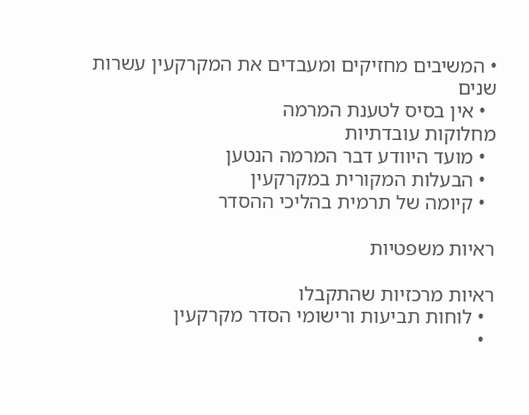• המשיבים מחזיקים ומעבדים את המקרקעין עשרות שנים
  • אין בסיס לטענת המרמה
מחלוקות עובדתיות
  • מועד היוודע דבר המרמה הנטען
  • הבעלות המקורית במקרקעין
  • קיומה של תרמית בהליכי ההסדר

ראיות משפטיות

ראיות מרכזיות שהתקבלו
  • לוחות תביעות ורישומי הסדר מקרקעין
  •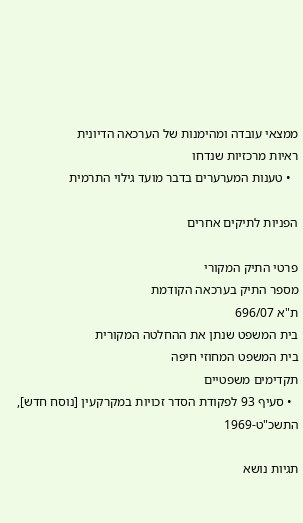ממצאי עובדה ומהימנות של הערכאה הדיונית
ראיות מרכזיות שנדחו
  • טענות המערערים בדבר מועד גילוי התרמית

הפניות לתיקים אחרים

פרטי התיק המקורי
מספר התיק בערכאה הקודמת
ת"א 696/07
בית המשפט שנתן את ההחלטה המקורית
בית המשפט המחוזי חיפה
תקדימים משפטיים
  • סעיף 93 לפקודת הסדר זכויות במקרקעין [נוסח חדש], התשכ"ט-1969

תגיות נושא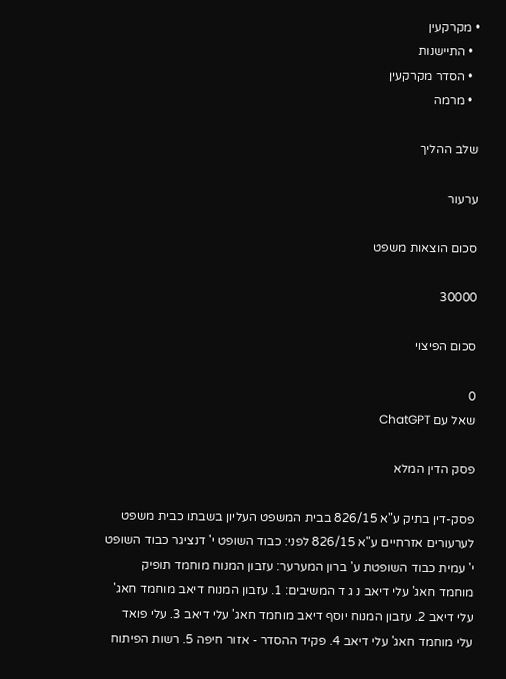• מקרקעין
  • התיישנות
  • הסדר מקרקעין
  • מרמה

שלב ההליך

ערעור

סכום הוצאות משפט

30000

סכום הפיצוי

0
שאל עם ChatGPT

פסק הדין המלא

פסק-דין בתיק ע"א 826/15 בבית המשפט העליון בשבתו כבית משפט לערעורים אזרחיים ע"א 826/15 לפני: כבוד השופט י' דנציגר כבוד השופט י' עמית כבוד השופטת ע' ברון המערער: עזבון המנוח מוחמד תופיק מוחמד חאג' עלי דיאב נ ג ד המשיבים: 1. עזבון המנוח דיאב מוחמד חאג' עלי דיאב 2. עזבון המנוח יוסף דיאב מוחמד חאג' עלי דיאב 3. עלי פואד עלי מוחמד חאג' עלי דיאב 4. פקיד ההסדר - אזור חיפה 5. רשות הפיתוח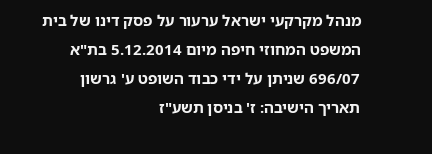מנהל מקרקעי ישראל ערעור על פסק דינו של בית המשפט המחוזי חיפה מיום 5.12.2014 בת"א 696/07 שניתן על ידי כבוד השופט ע' גרשון תאריך הישיבה: ז' בניסן תשע"ז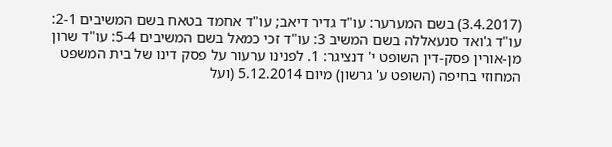(3.4.2017) בשם המערער: עו"ד גדיר דיאב; עו"ד אחמד בטאח בשם המשיבים 2-1: עו"ד ג'ואד סנעאללה בשם המשיב 3: עו"ד זכי כמאל בשם המשיבים 5-4: עו"ד שרון מן-אורין פסק-דין השופט י' דנציגר: 1. לפנינו ערעור על פסק דינו של בית המשפט המחוזי בחיפה (השופט ע' גרשון) מיום 5.12.2014 (ועל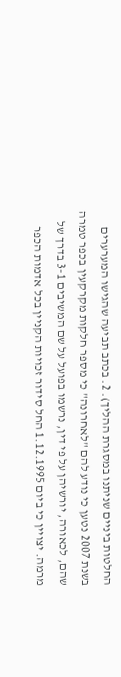החלטות ביניים שניתנו במסגרת ההליך). 2. בכתב תביעה שהגישו המערערים בשנת 2007 נטען כי נודע להם "לאחרונה" כי מספר חלקות מקרקעין בכפר טמרה שהם, לכאורה, יורשיהן על פי דין, נרשמו בפועל על שם המשיבים 3-1 בדרך של מרמה. יצויין כי ביום 1.12.1995 החל סידור זכויות הקניין בכל אדמות הכפר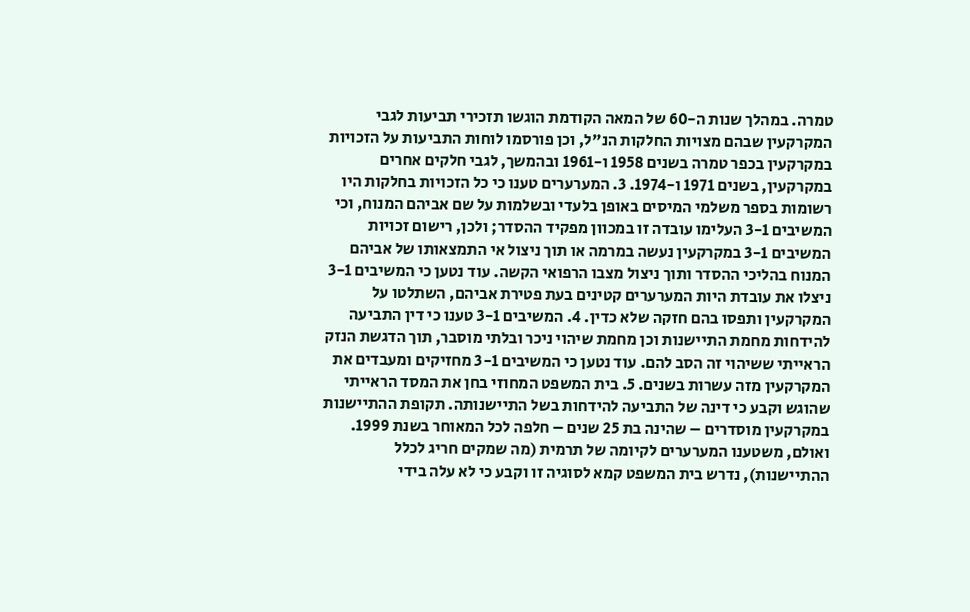טמרה. במהלך שנות ה-60 של המאה הקודמת הוגשו תזכירי תביעות לגבי המקרקעין שבהם מצויות החלקות הנ"ל, וכן פורסמו לוחות התביעות על הזכויות במקרקעין בכפר טמרה בשנים 1958 ו-1961 ובהמשך, לגבי חלקים אחרים במקרקעין, בשנים 1971 ו-1974. 3. המערערים טענו כי כל הזכויות בחלקות היו רשומות בספר משלמי המיסים באופן בלעדי ובשלמות על שם אביהם המנוח, וכי המשיבים 3-1 העלימו עובדה זו במכוון מפקיד ההסדר; ולכן, רישום זכויות המשיבים 3-1 במקרקעין נעשה במרמה או תוך ניצול אי התמצאותו של אביהם המנוח בהליכי ההסדר ותוך ניצול מצבו הרפואי הקשה. עוד נטען כי המשיבים 3-1 ניצלו את עובדת היות המערערים קטינים בעת פטירת אביהם, השתלטו על המקרקעין ותפסו בהם חזקה שלא כדין. 4. המשיבים 3-1 טענו כי דין התביעה להידחות מחמת התיישנות וכן מחמת שיהוי ניכר ובלתי מוסבר, תוך הדגשת הנזק הראייתי ששיהוי זה הסב להם. עוד נטען כי המשיבים 3-1 מחזיקים ומעבדים את המקרקעין מזה עשרות בשנים. 5. בית המשפט המחוזי בחן את המסד הראייתי שהוגש וקבע כי דינה של התביעה להידחות בשל התיישנותה. תקופת ההתיישנות במקרקעין מוסדרים – שהינה בת 25 שנים – חלפה לכל המאוחר בשנת 1999. ואולם, משטענו המערערים לקיומה של תרמית (מה שמקים חריג לכלל ההתיישנות), נדרש בית המשפט קמא לסוגיה זו וקבע כי לא עלה בידי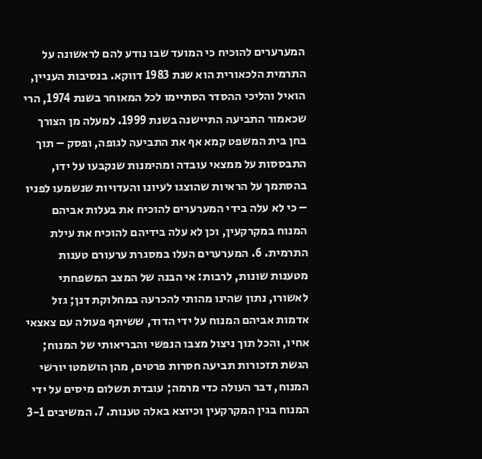המערערים להוכיח כי המועד שבו נודע להם לראשונה על התרמית הלכאורית הוא שנת 1983 דווקא. בנסיבות העניין, הואיל והליכי ההסדר הסתיימו לכל המאוחר בשנת 1974, הרי שכאמור התביעה התיישנה בשנת 1999. למעלה מן הצורך בחן בית המשפט קמא אף את התביעה לגופה, ופסק – תוך התבססות על ממצאי עובדה ומהימנות שנקבעו על ידו, בהסתמך על הראיות שהוצגו לעיונו והעדויות שנשמעו לפניו – כי לא עלה בידי המערערים להוכיח את בעלות אביהם המנוח במקרקעין, וכן לא עלה בידיהם להוכיח את עילת התרמית. 6. המערערים העלו במסגרת ערעורם טענות מטענות שונות, לרבות: אי הבנה של המצב המשפחתי לאשורו, נתון שהינו מהותי להכרעה במחלוקת דנן; גזל אדמות אביהם המנוח על ידי הדוד, ששיתף פעולה עם צאצאי אחיו, והכל תוך ניצול מצבו הנפשי והבריאותי של המנוח; הגשת תזכורות תביעה חסרות פרטים, מהן הושמטו יורשי המנוח, דבר העולה כדי מרמה; עובדת תשלום מיסים על ידי המנוח בגין המקרקעין וכיוצא באלה טענות. 7. המשיבים 3-1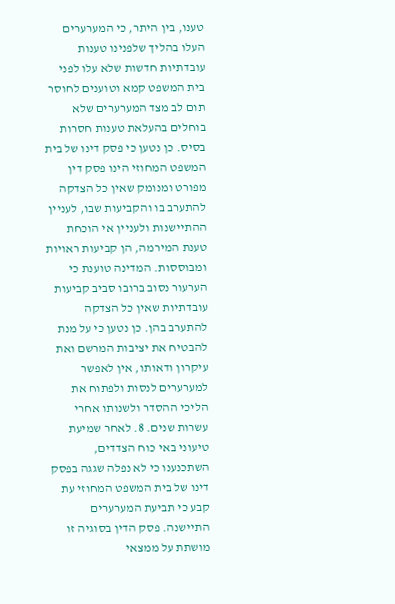טענו, בין היתר, כי המערערים העלו בהליך שלפנינו טענות עובדתיות חדשות שלא עלו לפני בית המשפט קמא וטוענים לחוסר תום לב מצד המערערים שלא בוחלים בהעלאת טענות חסרות בסיס. כן נטען כי פסק דינו של בית המשפט המחוזי הינו פסק דין מפורט ומנומק שאין כל הצדקה להתערב בו והקביעות שבו, לעניין ההתיישנות ולעניין אי הוכחת טענת המירמה, הן קביעות ראויות ומבוססות. המדינה טוענת כי הערעור נסוב ברובו סביב קביעות עובדתיות שאין כל הצדקה להתערב בהן. כן נטען כי על מנת להבטיח את יציבות המרשם ואת עיקרון ודאותו, אין לאפשר למערערים לנסות ולפתוח את הליכי ההסדר ולשנותו אחרי עשרות שנים. 8. לאחר שמיעת טיעוני באי כוח הצדדים, השתכנענו כי לא נפלה שגגה בפסק דינו של בית המשפט המחוזי עת קבע כי תביעת המערערים התיישנה. פסק הדין בסוגיה זו מושתת על ממצאי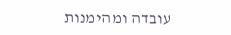עובדה ומהימנות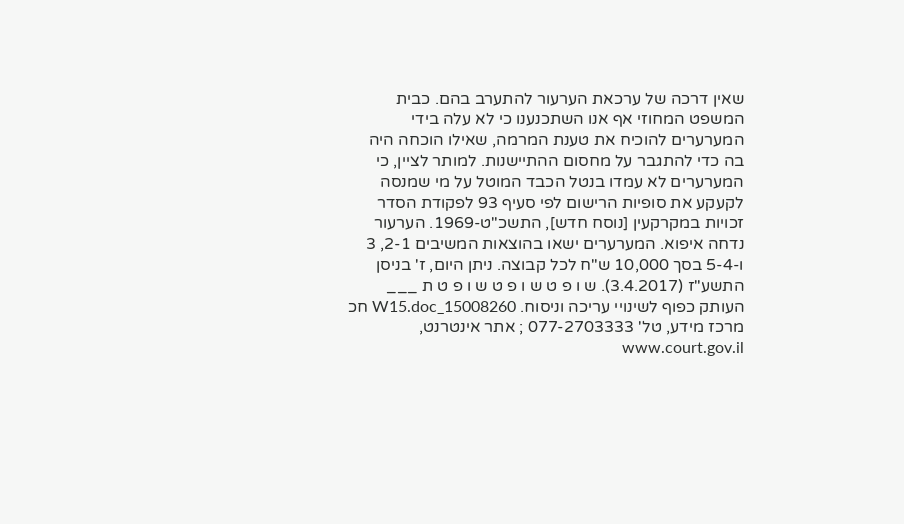שאין דרכה של ערכאת הערעור להתערב בהם. כבית המשפט המחוזי אף אנו השתכנענו כי לא עלה בידי המערערים להוכיח את טענת המרמה, שאילו הוכחה היה בה כדי להתגבר על מחסום ההתיישנות. למותר לציין, כי המערערים לא עמדו בנטל הכבד המוטל על מי שמנסה לקעקע את סופיות הרישום לפי סעיף 93 לפקודת הסדר זכויות במקרקעין [נוסח חדש], התשכ"ט-1969. הערעור נדחה איפוא. המערערים ישאו בהוצאות המשיבים 2-1, 3 ו-5-4 בסך 10,000 ש"ח לכל קבוצה. ניתן היום, ז' בניסן התשע"ז (3.4.2017). ש ו פ ט ש ו פ ט ש ו פ ט ת ___ העותק כפוף לשינויי עריכה וניסוח. 15008260_W15.doc חכ מרכז מידע, טל' 077-2703333 ; אתר אינטרנט, www.court.gov.il